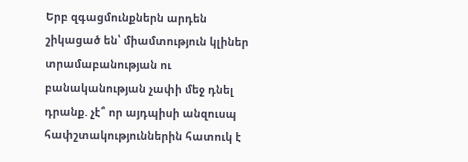Երբ զգացմունքներն արդեն շիկացած են՝ միամտություն կլիներ տրամաբանության ու բանականության չափի մեջ դնել դրանք. չէ՞ որ այդպիսի անզուսպ հափշտակություններին հատուկ է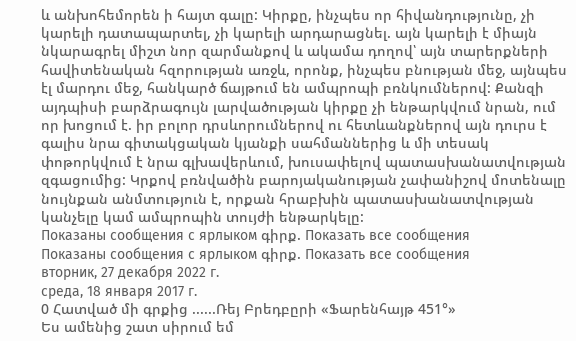և անխոհեմորեն ի հայտ գալը: Կիրքը, ինչպես որ հիվանդությունը, չի կարելի դատապարտել, չի կարելի արդարացնել. այն կարելի է միայն նկարագրել միշտ նոր զարմանքով և ակամա դողով՝ այն տարերքների հավիտենական հզորության առջև, որոնք, ինչպես բնության մեջ, այնպես էլ մարդու մեջ, հանկարծ ճայթում են ամպրոպի բռնկումներով: Քանզի այդպիսի բարձրագույն լարվածության կիրքը չի ենթարկվում նրան, ում որ խոցում է. իր բոլոր դրսևորումներով ու հետևանքներով այն դուրս է գալիս նրա գիտակցական կյանքի սահմաններից և մի տեսակ փոթորկվում է նրա գլխավերևում, խուսափելով պատասխանատվության զգացումից: Կրքով բռնվածին բարոյականության չափանիշով մոտենալը նույնքան անմտություն է, որքան հրաբխին պատասխանատվության կանչելը կամ ամպրոպին տույժի ենթարկելը:
Показаны сообщения с ярлыком գիրք. Показать все сообщения
Показаны сообщения с ярлыком գիրք. Показать все сообщения
вторник, 27 декабря 2022 г.
среда, 18 января 2017 г.
0 Հատված մի գրքից ......Ռեյ Բրեդբըրի «Ֆարենհայթ 451°»
Ես ամենից շատ սիրում եմ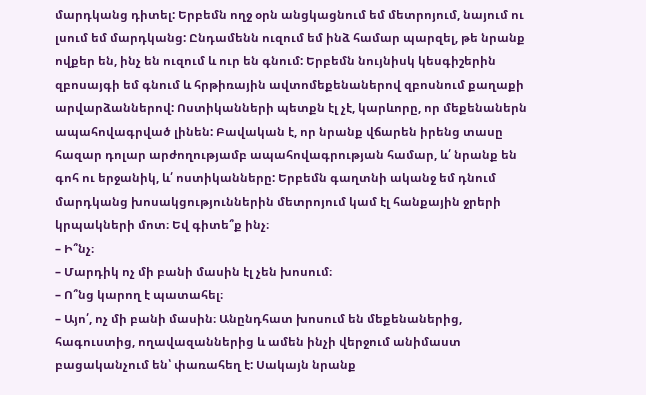մարդկանց դիտել: Երբեմն ողջ օրն անցկացնում եմ մետրոյում, նայում ու լսում եմ մարդկանց: Ընդամենն ուզում եմ ինձ համար պարզել, թե նրանք ովքեր են, ինչ են ուզում և ուր են գնում: Երբեմն նույնիսկ կեսգիշերին զբոսայգի եմ գնում և հրթիռային ավտոմեքենաներով զբոսնում քաղաքի արվարձաններով: Ոստիկանների պետքն էլ չէ, կարևորը, որ մեքենաներն ապահովագրված լինեն: Բավական է, որ նրանք վճարեն իրենց տասը հազար դոլար արժողությամբ ապահովագրության համար, և՛ նրանք են գոհ ու երջանիկ, և՛ ոստիկանները: Երբեմն գաղտնի ականջ եմ դնում մարդկանց խոսակցություններին մետրոյում կամ էլ հանքային ջրերի կրպակների մոտ։ Եվ գիտե՞ք ինչ։
– Ի՞նչ։
– Մարդիկ ոչ մի բանի մասին էլ չեն խոսում։
– Ո՞նց կարող է պատահել։
– Այո՛, ոչ մի բանի մասին։ Անընդհատ խոսում են մեքենաներից, հագուստից, ողավազաններից և ամեն ինչի վերջում անիմաստ բացականչում են՝ փառահեղ է: Սակայն նրանք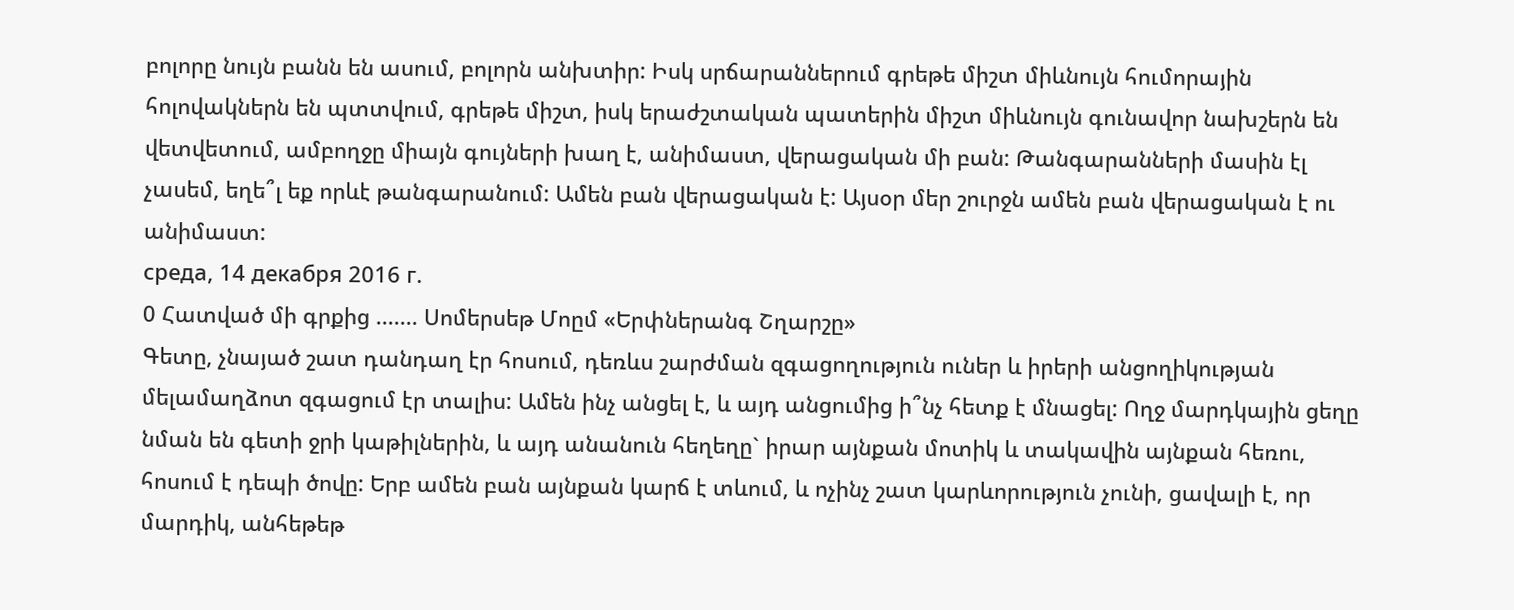բոլորը նույն բանն են ասում, բոլորն անխտիր: Իսկ սրճարաններում գրեթե միշտ միևնույն հումորային հոլովակներն են պտտվում, գրեթե միշտ, իսկ երաժշտական պատերին միշտ միևնույն գունավոր նախշերն են վետվետում, ամբողջը միայն գույների խաղ է, անիմաստ, վերացական մի բան: Թանգարանների մասին էլ չասեմ, եղե՞լ եք որևէ թանգարանում: Ամեն բան վերացական է: Այսօր մեր շուրջն ամեն բան վերացական է ու անիմաստ:
среда, 14 декабря 2016 г.
0 Հատված մի գրքից ....... Սոմերսեթ Մոըմ «Երփներանգ Շղարշը»
Գետը, չնայած շատ դանդաղ էր հոսում, դեռևս շարժման զգացողություն ուներ և իրերի անցողիկության մելամաղձոտ զգացում էր տալիս: Ամեն ինչ անցել է, և այդ անցումից ի՞նչ հետք է մնացել: Ողջ մարդկային ցեղը նման են գետի ջրի կաթիլներին, և այդ անանուն հեղեղը` իրար այնքան մոտիկ և տակավին այնքան հեռու, հոսում է դեպի ծովը: Երբ ամեն բան այնքան կարճ է տևում, և ոչինչ շատ կարևորություն չունի, ցավալի է, որ մարդիկ, անհեթեթ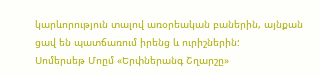կարևորություն տալով առօրեական բաներին, այնքան ցավ են պատճառում իրենց և ուրիշներին:
Սոմերսեթ Մոըմ «Երփներանգ Շղարշը»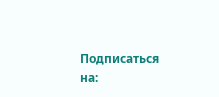Подписаться на: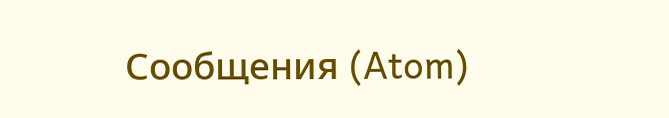Сообщения (Atom)